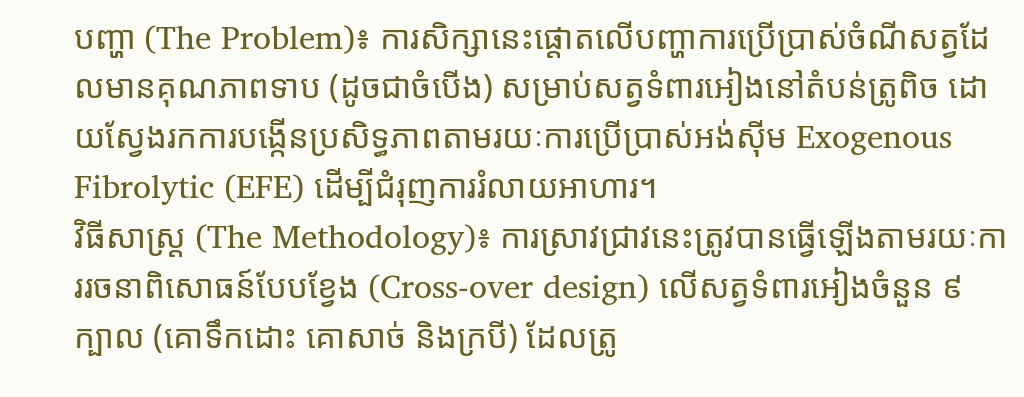បញ្ហា (The Problem)៖ ការសិក្សានេះផ្តោតលើបញ្ហាការប្រើប្រាស់ចំណីសត្វដែលមានគុណភាពទាប (ដូចជាចំបើង) សម្រាប់សត្វទំពារអៀងនៅតំបន់ត្រូពិច ដោយស្វែងរកការបង្កើនប្រសិទ្ធភាពតាមរយៈការប្រើប្រាស់អង់ស៊ីម Exogenous Fibrolytic (EFE) ដើម្បីជំរុញការរំលាយអាហារ។
វិធីសាស្ត្រ (The Methodology)៖ ការស្រាវជ្រាវនេះត្រូវបានធ្វើឡើងតាមរយៈការរចនាពិសោធន៍បែបខ្វែង (Cross-over design) លើសត្វទំពារអៀងចំនួន ៩ ក្បាល (គោទឹកដោះ គោសាច់ និងក្របី) ដែលត្រូ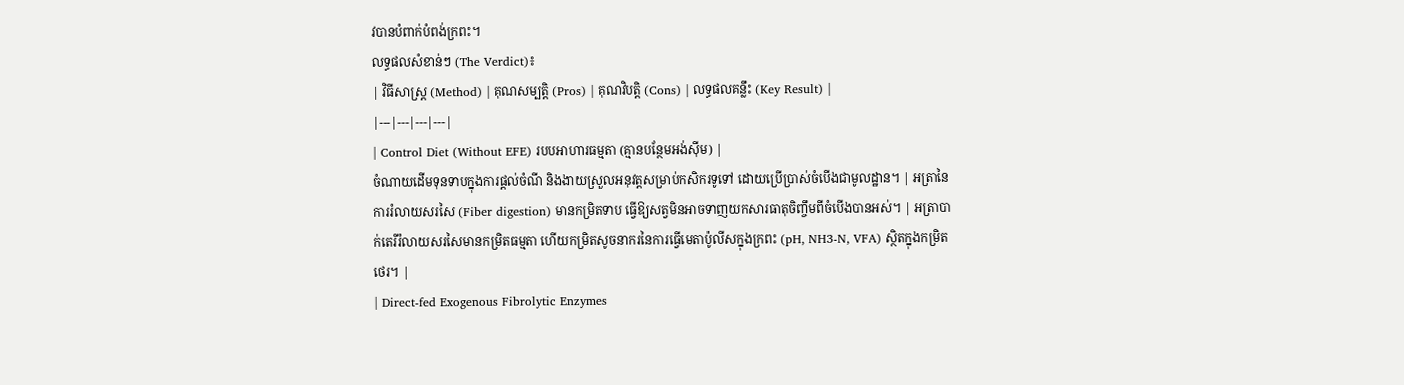វបានបំពាក់បំពង់ក្រពះ។
លទ្ធផលសំខាន់ៗ (The Verdict)៖
| វិធីសាស្ត្រ (Method) | គុណសម្បត្តិ (Pros) | គុណវិបត្តិ (Cons) | លទ្ធផលគន្លឹះ (Key Result) |
|---|---|---|---|
| Control Diet (Without EFE) របបអាហារធម្មតា (គ្មានបន្ថែមអង់ស៊ីម) |
ចំណាយដើមទុនទាបក្នុងការផ្តល់ចំណី និងងាយស្រួលអនុវត្តសម្រាប់កសិករទូទៅ ដោយប្រើប្រាស់ចំបើងជាមូលដ្ឋាន។ | អត្រានៃការរំលាយសរសៃ (Fiber digestion) មានកម្រិតទាប ធ្វើឱ្យសត្វមិនអាចទាញយកសារធាតុចិញ្ចឹមពីចំបើងបានអស់។ | អត្រាបាក់តេរីរំលាយសរសៃមានកម្រិតធម្មតា ហើយកម្រិតសូចនាករនៃការធ្វើមេតាប៉ូលីសក្នុងក្រពះ (pH, NH3-N, VFA) ស្ថិតក្នុងកម្រិតថេរ។ |
| Direct-fed Exogenous Fibrolytic Enzymes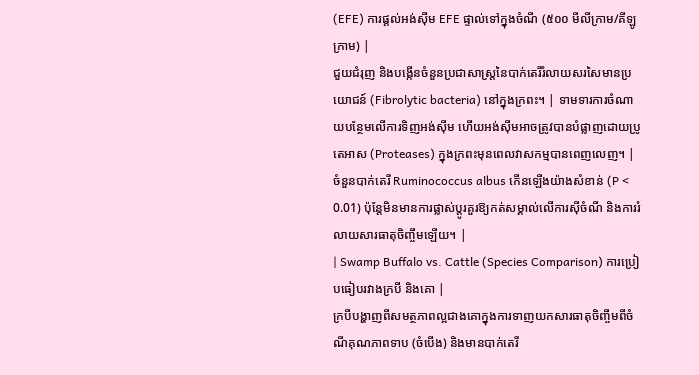(EFE) ការផ្តល់អង់ស៊ីម EFE ផ្ទាល់ទៅក្នុងចំណី (៥០០ មីលីក្រាម/គីឡូក្រាម) |
ជួយជំរុញ និងបង្កើនចំនួនប្រជាសាស្ត្រនៃបាក់តេរីរំលាយសរសៃមានប្រយោជន៍ (Fibrolytic bacteria) នៅក្នុងក្រពះ។ | ទាមទារការចំណាយបន្ថែមលើការទិញអង់ស៊ីម ហើយអង់ស៊ីមអាចត្រូវបានបំផ្លាញដោយប្រូតេអាស (Proteases) ក្នុងក្រពះមុនពេលវាសកម្មបានពេញលេញ។ | ចំនួនបាក់តេរី Ruminococcus albus កើនឡើងយ៉ាងសំខាន់ (P < 0.01) ប៉ុន្តែមិនមានការផ្លាស់ប្តូរគួរឱ្យកត់សម្គាល់លើការស៊ីចំណី និងការរំលាយសារធាតុចិញ្ចឹមឡើយ។ |
| Swamp Buffalo vs. Cattle (Species Comparison) ការប្រៀបធៀបរវាងក្របី និងគោ |
ក្របីបង្ហាញពីសមត្ថភាពល្អជាងគោក្នុងការទាញយកសារធាតុចិញ្ចឹមពីចំណីគុណភាពទាប (ចំបើង) និងមានបាក់តេរី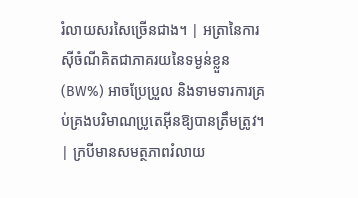រំលាយសរសៃច្រើនជាង។ | អត្រានៃការស៊ីចំណីគិតជាភាគរយនៃទម្ងន់ខ្លួន (BW%) អាចប្រែប្រួល និងទាមទារការគ្រប់គ្រងបរិមាណប្រូតេអ៊ីនឱ្យបានត្រឹមត្រូវ។ | ក្របីមានសមត្ថភាពរំលាយ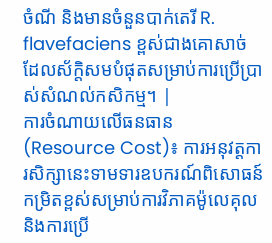ចំណី និងមានចំនួនបាក់តេរី R. flavefaciens ខ្ពស់ជាងគោសាច់ ដែលស័ក្តិសមបំផុតសម្រាប់ការប្រើប្រាស់សំណល់កសិកម្ម។ |
ការចំណាយលើធនធាន (Resource Cost)៖ ការអនុវត្តការសិក្សានេះទាមទារឧបករណ៍ពិសោធន៍កម្រិតខ្ពស់សម្រាប់ការវិភាគម៉ូលេគុល និងការប្រើ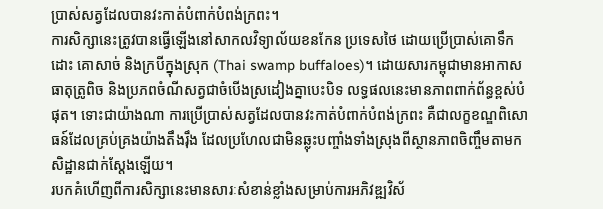ប្រាស់សត្វដែលបានវះកាត់បំពាក់បំពង់ក្រពះ។
ការសិក្សានេះត្រូវបានធ្វើឡើងនៅសាកលវិទ្យាល័យខនកែន ប្រទេសថៃ ដោយប្រើប្រាស់គោទឹកដោះ គោសាច់ និងក្របីក្នុងស្រុក (Thai swamp buffaloes)។ ដោយសារកម្ពុជាមានអាកាសធាតុត្រូពិច និងប្រភពចំណីសត្វជាចំបើងស្រដៀងគ្នាបេះបិទ លទ្ធផលនេះមានភាពពាក់ព័ន្ធខ្ពស់បំផុត។ ទោះជាយ៉ាងណា ការប្រើប្រាស់សត្វដែលបានវះកាត់បំពាក់បំពង់ក្រពះ គឺជាលក្ខខណ្ឌពិសោធន៍ដែលគ្រប់គ្រងយ៉ាងតឹងរ៉ឹង ដែលប្រហែលជាមិនឆ្លុះបញ្ចាំងទាំងស្រុងពីស្ថានភាពចិញ្ចឹមតាមកសិដ្ឋានជាក់ស្តែងឡើយ។
របកគំហើញពីការសិក្សានេះមានសារៈសំខាន់ខ្លាំងសម្រាប់ការអភិវឌ្ឍវិស័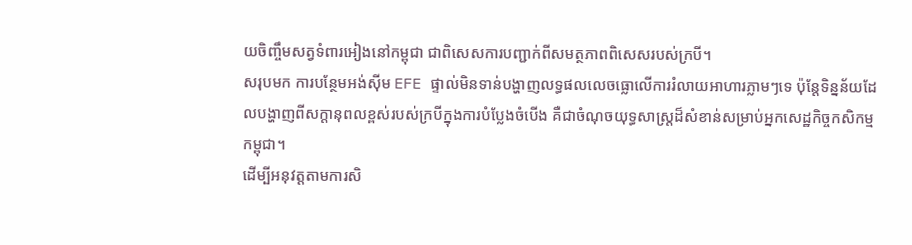យចិញ្ចឹមសត្វទំពារអៀងនៅកម្ពុជា ជាពិសេសការបញ្ជាក់ពីសមត្ថភាពពិសេសរបស់ក្របី។
សរុបមក ការបន្ថែមអង់ស៊ីម EFE ផ្ទាល់មិនទាន់បង្ហាញលទ្ធផលលេចធ្លោលើការរំលាយអាហារភ្លាមៗទេ ប៉ុន្តែទិន្នន័យដែលបង្ហាញពីសក្តានុពលខ្ពស់របស់ក្របីក្នុងការបំប្លែងចំបើង គឺជាចំណុចយុទ្ធសាស្ត្រដ៏សំខាន់សម្រាប់អ្នកសេដ្ឋកិច្ចកសិកម្មកម្ពុជា។
ដើម្បីអនុវត្តតាមការសិ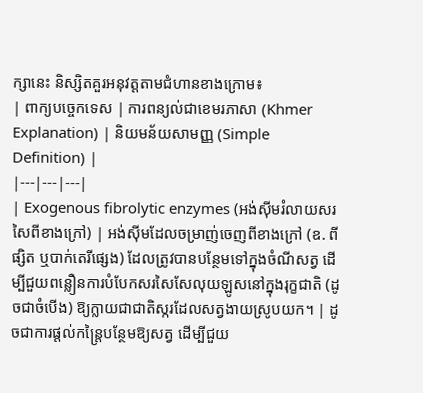ក្សានេះ និស្សិតគួរអនុវត្តតាមជំហានខាងក្រោម៖
| ពាក្យបច្ចេកទេស | ការពន្យល់ជាខេមរភាសា (Khmer Explanation) | និយមន័យសាមញ្ញ (Simple Definition) |
|---|---|---|
| Exogenous fibrolytic enzymes (អង់ស៊ីមរំលាយសរសៃពីខាងក្រៅ) | អង់ស៊ីមដែលចម្រាញ់ចេញពីខាងក្រៅ (ឧ. ពីផ្សិត ឬបាក់តេរីផ្សេង) ដែលត្រូវបានបន្ថែមទៅក្នុងចំណីសត្វ ដើម្បីជួយពន្លឿនការបំបែកសរសៃសែលុយឡូសនៅក្នុងរុក្ខជាតិ (ដូចជាចំបើង) ឱ្យក្លាយជាជាតិស្ករដែលសត្វងាយស្រូបយក។ | ដូចជាការផ្តល់កន្ត្រៃបន្ថែមឱ្យសត្វ ដើម្បីជួយ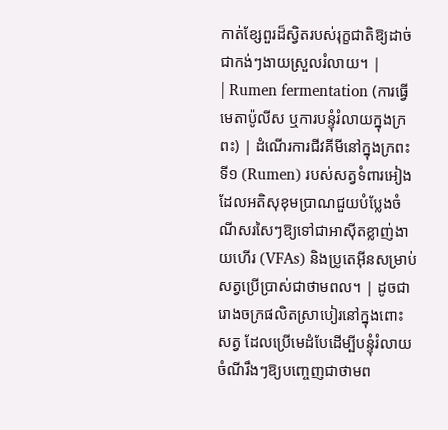កាត់ខ្សែពួរដ៏ស្វិតរបស់រុក្ខជាតិឱ្យដាច់ជាកង់ៗងាយស្រួលរំលាយ។ |
| Rumen fermentation (ការធ្វើមេតាប៉ូលីស ឬការបន្ទុំរំលាយក្នុងក្រពះ) | ដំណើរការជីវគីមីនៅក្នុងក្រពះទី១ (Rumen) របស់សត្វទំពារអៀង ដែលអតិសុខុមប្រាណជួយបំប្លែងចំណីសរសៃៗឱ្យទៅជាអាស៊ីតខ្លាញ់ងាយហើរ (VFAs) និងប្រូតេអ៊ីនសម្រាប់សត្វប្រើប្រាស់ជាថាមពល។ | ដូចជារោងចក្រផលិតស្រាបៀរនៅក្នុងពោះសត្វ ដែលប្រើមេដំបែដើម្បីបន្ទុំរំលាយចំណីរឹងៗឱ្យបញ្ចេញជាថាមព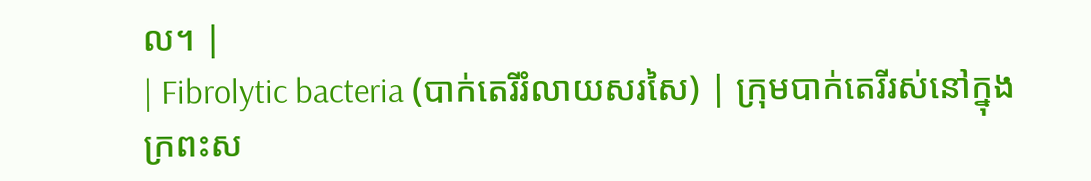ល។ |
| Fibrolytic bacteria (បាក់តេរីរំលាយសរសៃ) | ក្រុមបាក់តេរីរស់នៅក្នុងក្រពះស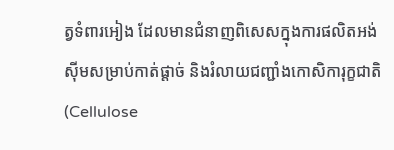ត្វទំពារអៀង ដែលមានជំនាញពិសេសក្នុងការផលិតអង់ស៊ីមសម្រាប់កាត់ផ្តាច់ និងរំលាយជញ្ជាំងកោសិការុក្ខជាតិ (Cellulose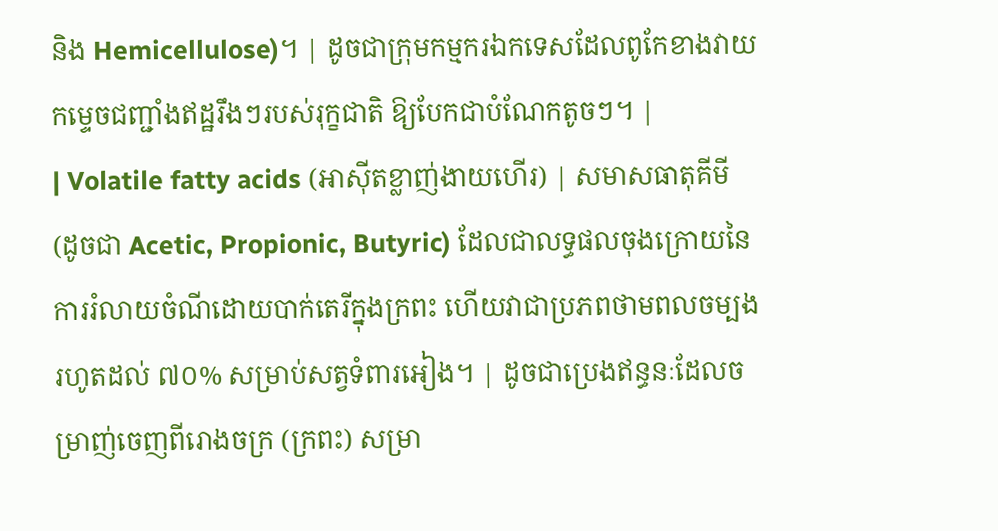និង Hemicellulose)។ | ដូចជាក្រុមកម្មករឯកទេសដែលពូកែខាងវាយកម្ទេចជញ្ជាំងឥដ្ឋរឹងៗរបស់រុក្ខជាតិ ឱ្យបែកជាបំណែកតូចៗ។ |
| Volatile fatty acids (អាស៊ីតខ្លាញ់ងាយហើរ) | សមាសធាតុគីមី (ដូចជា Acetic, Propionic, Butyric) ដែលជាលទ្ធផលចុងក្រោយនៃការរំលាយចំណីដោយបាក់តេរីក្នុងក្រពះ ហើយវាជាប្រភពថាមពលចម្បងរហូតដល់ ៧០% សម្រាប់សត្វទំពារអៀង។ | ដូចជាប្រេងឥន្ធនៈដែលចម្រាញ់ចេញពីរោងចក្រ (ក្រពះ) សម្រា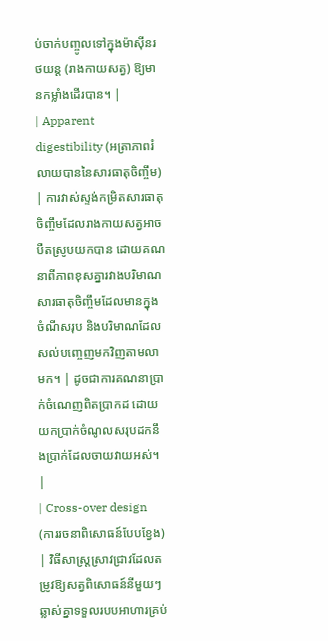ប់ចាក់បញ្ចូលទៅក្នុងម៉ាស៊ីនរថយន្ត (រាងកាយសត្វ) ឱ្យមានកម្លាំងដើរបាន។ |
| Apparent digestibility (អត្រាភាពរំលាយបាននៃសារធាតុចិញ្ចឹម) | ការវាស់ស្ទង់កម្រិតសារធាតុចិញ្ចឹមដែលរាងកាយសត្វអាចបឺតស្រូបយកបាន ដោយគណនាពីភាពខុសគ្នារវាងបរិមាណសារធាតុចិញ្ចឹមដែលមានក្នុងចំណីសរុប និងបរិមាណដែលសល់បញ្ចេញមកវិញតាមលាមក។ | ដូចជាការគណនាប្រាក់ចំណេញពិតប្រាកដ ដោយយកប្រាក់ចំណូលសរុបដកនឹងប្រាក់ដែលចាយវាយអស់។ |
| Cross-over design (ការរចនាពិសោធន៍បែបខ្វែង) | វិធីសាស្ត្រស្រាវជ្រាវដែលតម្រូវឱ្យសត្វពិសោធន៍នីមួយៗឆ្លាស់គ្នាទទួលរបបអាហារគ្រប់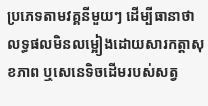ប្រភេទតាមវគ្គនីមួយៗ ដើម្បីធានាថាលទ្ធផលមិនលម្អៀងដោយសារកត្តាសុខភាព ឬសេនេទិចដើមរបស់សត្វ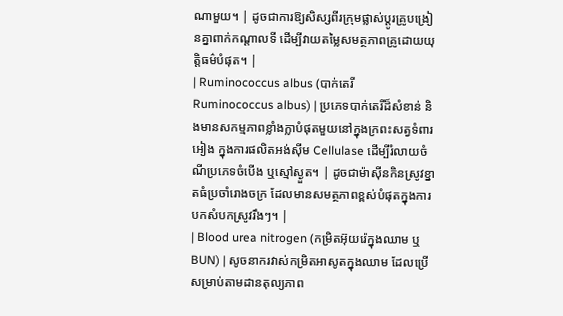ណាមួយ។ | ដូចជាការឱ្យសិស្សពីរក្រុមផ្លាស់ប្តូរគ្រូបង្រៀនគ្នាពាក់កណ្តាលទី ដើម្បីវាយតម្លៃសមត្ថភាពគ្រូដោយយុត្តិធម៌បំផុត។ |
| Ruminococcus albus (បាក់តេរី Ruminococcus albus) | ប្រភេទបាក់តេរីដ៏សំខាន់ និងមានសកម្មភាពខ្លាំងក្លាបំផុតមួយនៅក្នុងក្រពះសត្វទំពារអៀង ក្នុងការផលិតអង់ស៊ីម Cellulase ដើម្បីរំលាយចំណីប្រភេទចំបើង ឬស្មៅស្ងួត។ | ដូចជាម៉ាស៊ីនកិនស្រូវខ្នាតធំប្រចាំរោងចក្រ ដែលមានសមត្ថភាពខ្ពស់បំផុតក្នុងការបកសំបកស្រូវរឹងៗ។ |
| Blood urea nitrogen (កម្រិតអ៊ុយរ៉េក្នុងឈាម ឬ BUN) | សូចនាករវាស់កម្រិតអាសូតក្នុងឈាម ដែលប្រើសម្រាប់តាមដានតុល្យភាព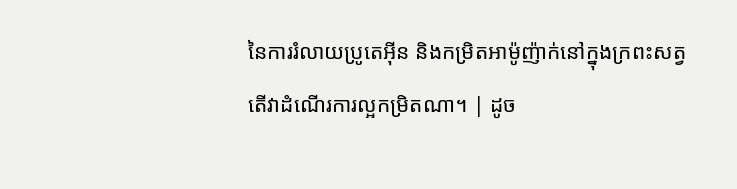នៃការរំលាយប្រូតេអ៊ីន និងកម្រិតអាម៉ូញ៉ាក់នៅក្នុងក្រពះសត្វ តើវាដំណើរការល្អកម្រិតណា។ | ដូច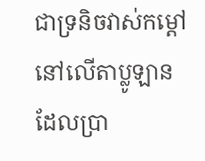ជាទ្រនិចវាស់កម្តៅនៅលើតាប្លូឡាន ដែលប្រា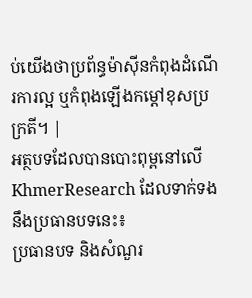ប់យើងថាប្រព័ន្ធម៉ាស៊ីនកំពុងដំណើរការល្អ ឬកំពុងឡើងកម្តៅខុសប្រក្រតី។ |
អត្ថបទដែលបានបោះពុម្ពនៅលើ KhmerResearch ដែលទាក់ទងនឹងប្រធានបទនេះ៖
ប្រធានបទ និងសំណួរ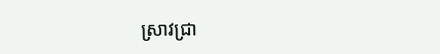ស្រាវជ្រា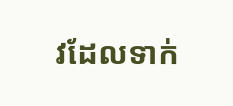វដែលទាក់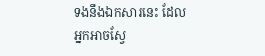ទងនឹងឯកសារនេះ ដែលអ្នកអាចស្វែ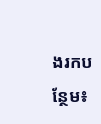ងរកបន្ថែម៖